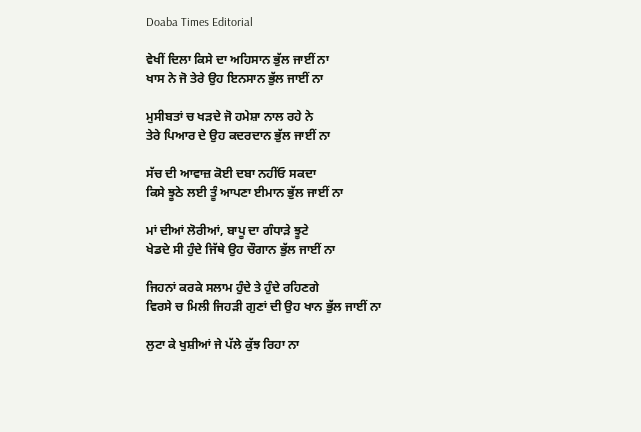Doaba Times Editorial

ਵੇਖੀਂ ਦਿਲਾ ਕਿਸੇ ਦਾ ਅਹਿਸਾਨ ਭੁੱਲ ਜਾਈਂ ਨਾ
ਖਾਸ ਨੇ ਜੋ ਤੇਰੇ ਉਹ ਇਨਸਾਨ ਭੁੱਲ ਜਾਈਂ ਨਾ

ਮੁਸੀਬਤਾਂ ਚ ਖੜਦੇ ਜੋ ਹਮੇਸ਼ਾ ਨਾਲ ਰਹੇ ਨੇ
ਤੇਰੇ ਪਿਆਰ ਦੇ ਉਹ ਕਦਰਦਾਨ ਭੁੱਲ ਜਾਈਂ ਨਾ

ਸੱਚ ਦੀ ਆਵਾਜ਼ ਕੋਈ ਦਬਾ ਨਹੀਂਓ ਸਕਦਾ
ਕਿਸੇ ਝੂਠੇ ਲਈ ਤੂੰ ਆਪਣਾ ਈਮਾਨ ਭੁੱਲ ਜਾਈਂ ਨਾ

ਮਾਂ ਦੀਆਂ ਲੋਰੀਆਂ, ਬਾਪੂ ਦਾ ਗੰਧਾੜੇ ਝੂਟੇ
ਖੇਡਦੇ ਸੀ ਹੁੰਦੇ ਜਿੱਥੇ ਉਹ ਚੌਗਾਨ ਭੁੱਲ ਜਾਈਂ ਨਾ

ਜਿਹਨਾਂ ਕਰਕੇ ਸਲਾਮ ਹੁੰਦੇ ਤੇ ਹੁੰਦੇ ਰਹਿਣਗੇ
ਵਿਰਸੇ ਚ ਮਿਲੀ ਜਿਹੜੀ ਗੁਣਾਂ ਦੀ ਉਹ ਖਾਨ ਭੁੱਲ ਜਾਈਂ ਨਾ

ਲੁਟਾ ਕੇ ਖੁਸ਼ੀਆਂ ਜੇ ਪੱਲੇ ਕੁੱਝ ਰਿਹਾ ਨਾ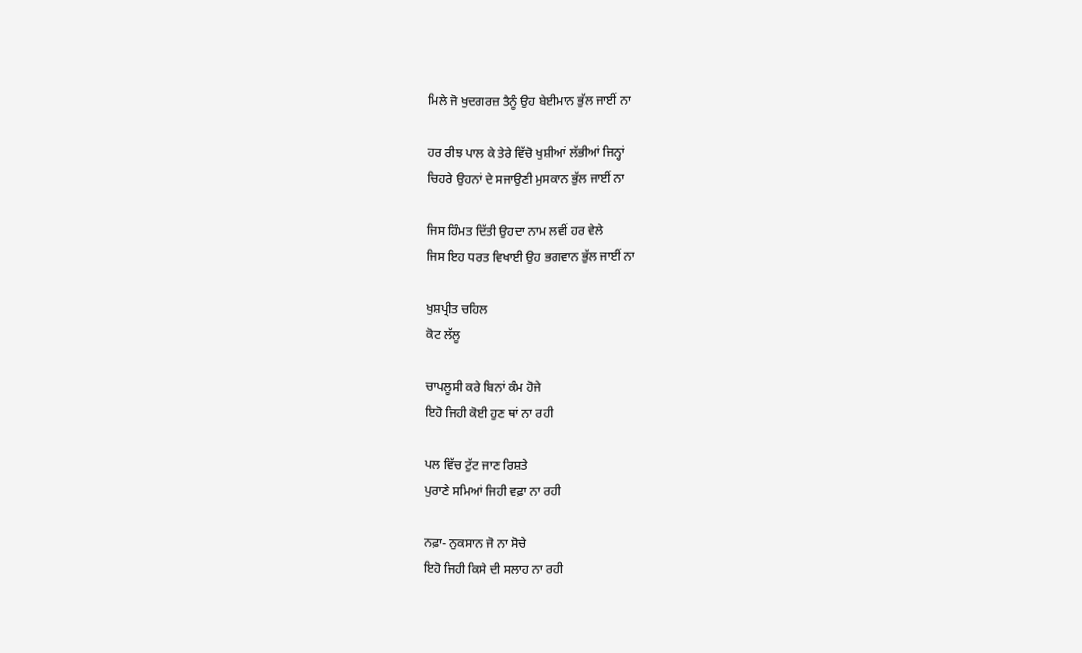ਮਿਲੇ ਜੋ ਖੁਦਗਰਜ਼ ਤੈਨੂੰ ਉਹ ਬੇਈਮਾਨ ਭੁੱਲ ਜਾਈਂ ਨਾ

ਹਰ ਰੀਝ ਪਾਲ ਕੇ ਤੇਰੇ ਵਿੱਚੋ ਖੁਸ਼ੀਆਂ ਲੱਭੀਆਂ ਜਿਨ੍ਹਾਂ
ਚਿਹਰੇ ਉਹਨਾਂ ਦੇ ਸਜਾਉਣੀ ਮੁਸਕਾਨ ਭੁੱਲ ਜਾਈਂ ਨਾ

ਜਿਸ ਹਿੰਮਤ ਦਿੱਤੀ ਉਹਦਾ ਨਾਮ ਲਵੀਂ ਹਰ ਵੇਲੇ
ਜਿਸ ਇਹ ਧਰਤ ਵਿਖਾਈ ਉਹ ਭਗਵਾਨ ਭੁੱਲ ਜਾਈਂ ਨਾ

ਖੁਸ਼ਪ੍ਰੀਤ ਚਹਿਲ
ਕੋਟ ਲੱਲੂ

ਚਾਪਲੂਸੀ ਕਰੇ ਬਿਨਾਂ ਕੰਮ ਹੋਜੇ
ਇਹੋ ਜਿਹੀ ਕੋਈ ਹੁਣ ਥਾਂ ਨਾ ਰਹੀ

ਪਲ ਵਿੱਚ ਟੁੱਟ ਜਾਣ ਰਿਸ਼ਤੇ
ਪੁਰਾਣੇ ਸਮਿਆਂ ਜਿਹੀ ਵਫ਼ਾ ਨਾ ਰਹੀ

ਨਫ਼ਾ- ਨੁਕਸਾਨ ਜੋ ਨਾ ਸੋਚੇ
ਇਹੋ ਜਿਹੀ ਕਿਸੇ ਦੀ ਸਲਾਹ ਨਾ ਰਹੀ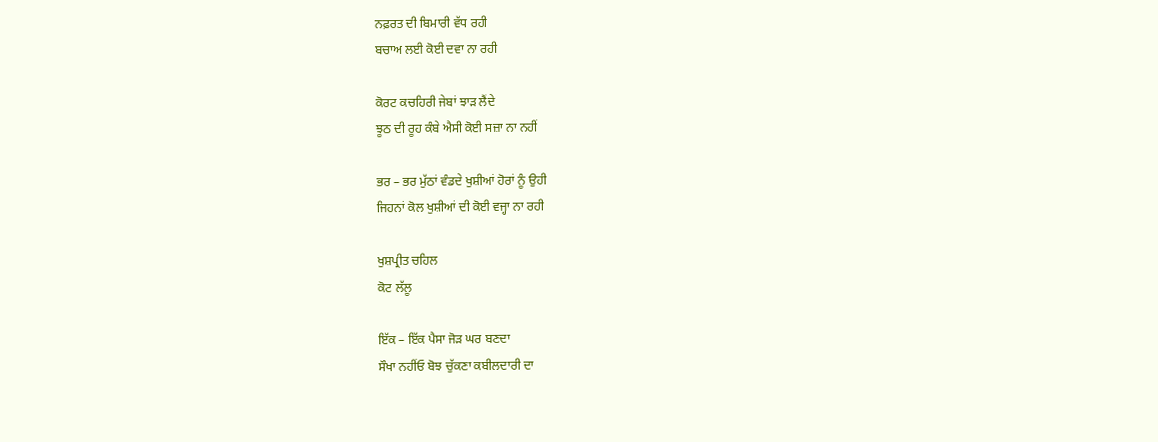ਨਫ਼ਰਤ ਦੀ ਬਿਮਾਰੀ ਵੱਧ ਰਹੀ
ਬਚਾਅ ਲਈ ਕੋਈ ਦਵਾ ਨਾ ਰਹੀ

ਕੋਰਟ ਕਚਹਿਰੀ ਜੇਬਾਂ ਝਾੜ ਲੈਂਦੇ
ਝੂਠ ਦੀ ਰੂਹ ਕੰਬੇ ਐਸੀ ਕੋਈ ਸਜ਼ਾ ਨਾ ਨਹੀਂ

ਭਰ – ਭਰ ਮੁੱਠਾਂ ਵੰਡਦੇ ਖੁਸ਼ੀਆਂ ਹੋਰਾਂ ਨੂੰ ਉਹੀ
ਜਿਹਨਾਂ ਕੋਲ ਖੁਸ਼ੀਆਂ ਦੀ ਕੋਈ ਵਜ੍ਹਾ ਨਾ ਰਹੀ

ਖੁਸ਼ਪ੍ਰੀਤ ਚਹਿਲ
ਕੋਟ ਲੱਲੂ

ਇੱਕ – ਇੱਕ ਪੈਸਾ ਜੋੜ ਘਰ ਬਣਦਾ
ਸੌਖਾ ਨਹੀਂਓ ਬੋਝ ਚੁੱਕਣਾ ਕਬੀਲਦਾਰੀ ਦਾ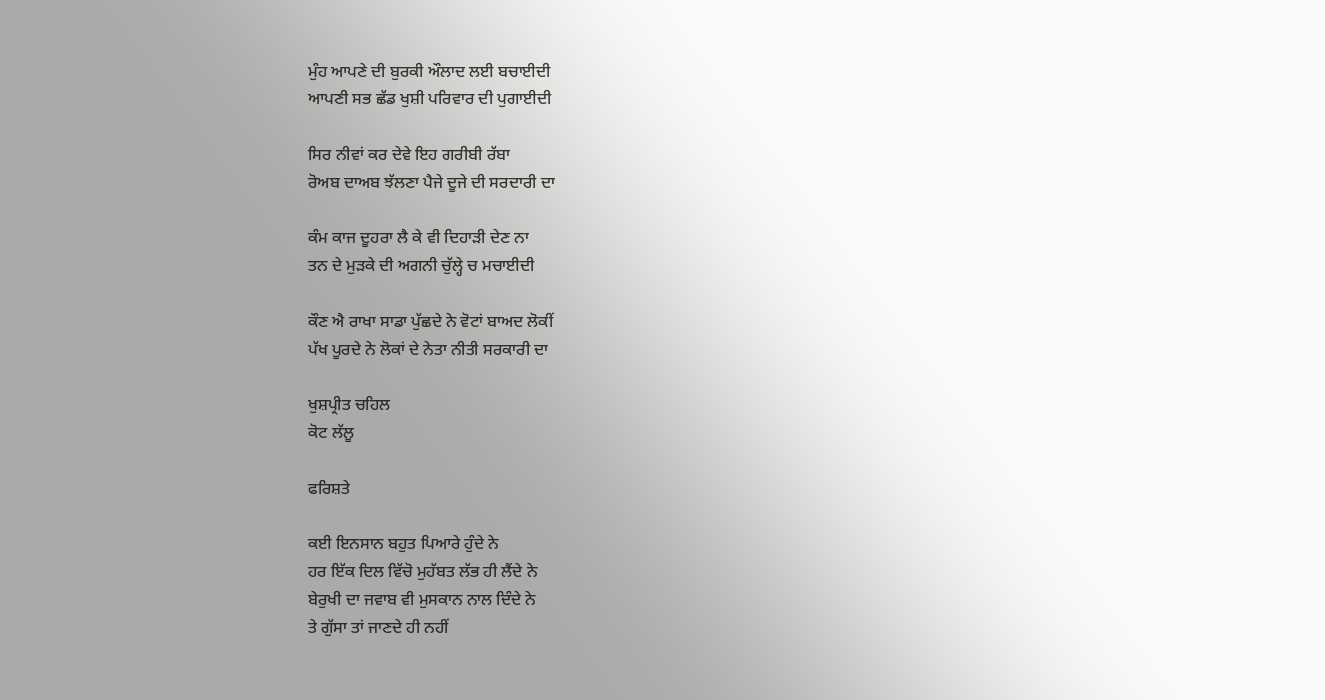ਮੁੰਹ ਆਪਣੇ ਦੀ ਬੁਰਕੀ ਔਲਾਦ ਲਈ ਬਚਾਈਦੀ
ਆਪਣੀ ਸਭ ਛੱਡ ਖੁਸ਼ੀ ਪਰਿਵਾਰ ਦੀ ਪੁਗਾਈਦੀ

ਸਿਰ ਨੀਵਾਂ ਕਰ ਦੇਵੇ ਇਹ ਗਰੀਬੀ ਰੱਬਾ
ਰੋਅਬ ਦਾਅਬ ਝੱਲਣਾ ਪੈਜੇ ਦੂਜੇ ਦੀ ਸਰਦਾਰੀ ਦਾ

ਕੰਮ ਕਾਜ ਦੂਹਰਾ ਲੈ ਕੇ ਵੀ ਦਿਹਾੜੀ ਦੇਣ ਨਾ
ਤਨ ਦੇ ਮੁੜਕੇ ਦੀ ਅਗਨੀ ਚੁੱਲ੍ਹੇ ਚ ਮਚਾਈਦੀ

ਕੌਣ ਐ ਰਾਖਾ ਸਾਡਾ ਪੁੱਛਦੇ ਨੇ ਵੋਟਾਂ ਬਾਅਦ ਲੋਕੀਂ
ਪੱਖ ਪੂਰਦੇ ਨੇ ਲੋਕਾਂ ਦੇ ਨੇਤਾ ਨੀਤੀ ਸਰਕਾਰੀ ਦਾ

ਖੁਸ਼ਪ੍ਰੀਤ ਚਹਿਲ
ਕੋਟ ਲੱਲੂ

ਫਰਿਸ਼ਤੇ

ਕਈ ਇਨਸਾਨ ਬਹੁਤ ਪਿਆਰੇ ਹੁੰਦੇ ਨੇ
ਹਰ ਇੱਕ ਦਿਲ ਵਿੱਚੋ ਮੁਹੱਬਤ ਲੱਭ ਹੀ ਲੈਂਦੇ ਨੇ
ਬੇਰੁਖੀ ਦਾ ਜਵਾਬ ਵੀ ਮੁਸਕਾਨ ਨਾਲ ਦਿੰਦੇ ਨੇ
ਤੇ ਗੁੱਸਾ ਤਾਂ ਜਾਣਦੇ ਹੀ ਨਹੀਂ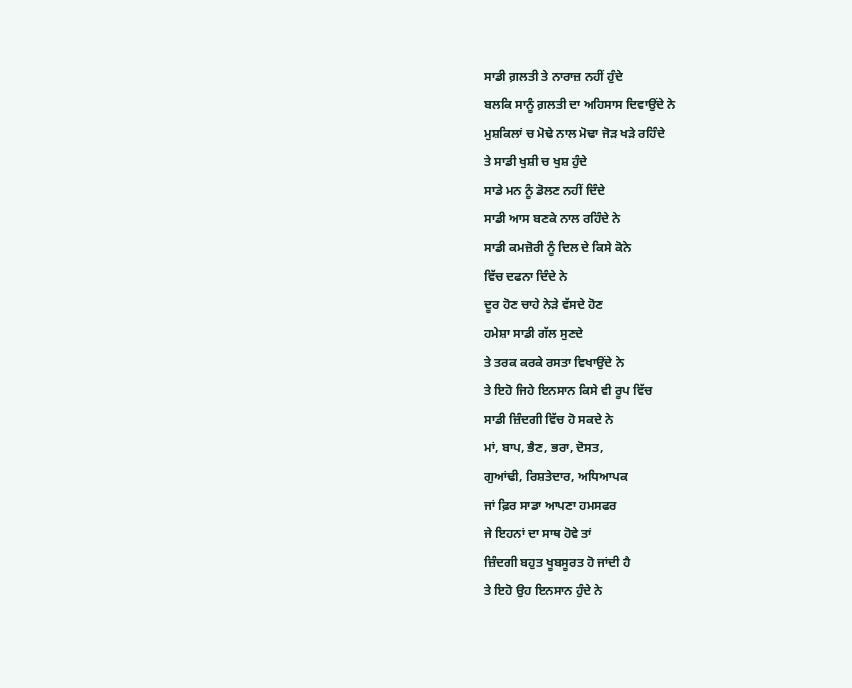ਸਾਡੀ ਗ਼ਲਤੀ ਤੇ ਨਾਰਾਜ਼ ਨਹੀਂ ਹੁੰਦੇ
ਬਲਕਿ ਸਾਨੂੰ ਗ਼ਲਤੀ ਦਾ ਅਹਿਸਾਸ ਦਿਵਾਉਂਦੇ ਨੇ
ਮੁਸ਼ਕਿਲਾਂ ਚ ਮੋਢੇ ਨਾਲ ਮੋਢਾ ਜੋੜ ਖੜੇ ਰਹਿੰਦੇ
ਤੇ ਸਾਡੀ ਖੁਸ਼ੀ ਚ ਖੁਸ਼ ਹੁੰਦੇ
ਸਾਡੇ ਮਨ ਨੂੰ ਡੋਲਣ ਨਹੀਂ ਦਿੰਦੇ
ਸਾਡੀ ਆਸ ਬਣਕੇ ਨਾਲ ਰਹਿੰਦੇ ਨੇ
ਸਾਡੀ ਕਮਜ਼ੋਰੀ ਨੂੰ ਦਿਲ ਦੇ ਕਿਸੇ ਕੋਨੇ
ਵਿੱਚ ਦਫਨਾ ਦਿੰਦੇ ਨੇ
ਦੂਰ ਹੋਣ ਚਾਹੇ ਨੇੜੇ ਵੱਸਦੇ ਹੋਣ
ਹਮੇਸ਼ਾ ਸਾਡੀ ਗੱਲ ਸੁਣਦੇ
ਤੇ ਤਰਕ ਕਰਕੇ ਰਸਤਾ ਵਿਖਾਉਂਦੇ ਨੇ
ਤੇ ਇਹੋ ਜਿਹੇ ਇਨਸਾਨ ਕਿਸੇ ਵੀ ਰੂਪ ਵਿੱਚ
ਸਾਡੀ ਜ਼ਿੰਦਗੀ ਵਿੱਚ ਹੋ ਸਕਦੇ ਨੇ
ਮਾਂ, ਬਾਪ, ਭੈਣ, ਭਰਾ, ਦੋਸਤ,
ਗੁਆਂਢੀ, ਰਿਸ਼ਤੇਦਾਰ, ਅਧਿਆਪਕ
ਜਾਂ ਫ਼ਿਰ ਸਾਡਾ ਆਪਣਾ ਹਮਸਫਰ
ਜੇ ਇਹਨਾਂ ਦਾ ਸਾਥ ਹੋਵੇ ਤਾਂ
ਜ਼ਿੰਦਗੀ ਬਹੁਤ ਖੂਬਸੂਰਤ ਹੋ ਜਾਂਦੀ ਹੈ
ਤੇ ਇਹੋ ਉਹ ਇਨਸਾਨ ਹੁੰਦੇ ਨੇ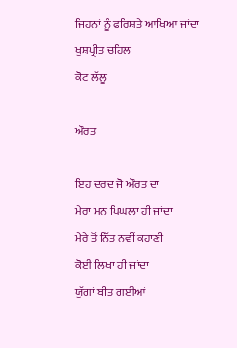ਜਿਹਨਾਂ ਨੂੰ ਫਰਿਸ਼ਤੇ ਆਖਿਆ ਜਾਂਦਾ
ਖੁਸ਼ਪ੍ਰੀਤ ਚਹਿਲ
ਕੋਟ ਲੱਲੂ

ਔਰਤ

ਇਹ ਦਰਦ ਜੋ ਔਰਤ ਦਾ
ਮੇਰਾ ਮਨ ਪਿਘਲਾ ਹੀ ਜਾਂਦਾ
ਮੇਰੇ ਤੋਂ ਨਿੱਤ ਨਵੀਂ ਕਹਾਣੀ
ਕੋਈ ਲਿਖਾ ਹੀ ਜਾਂਦਾ
ਯੁੱਗਾਂ ਬੀਤ ਗਈਆਂ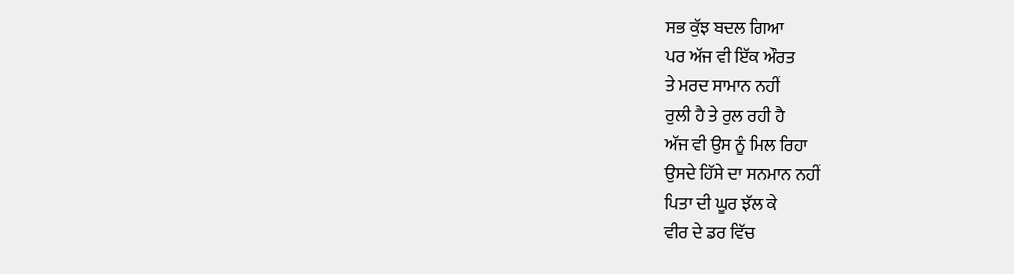ਸਭ ਕੁੱਝ ਬਦਲ ਗਿਆ
ਪਰ ਅੱਜ ਵੀ ਇੱਕ ਔਰਤ
ਤੇ ਮਰਦ ਸਾਮਾਨ ਨਹੀਂ
ਰੁਲੀ ਹੈ ਤੇ ਰੁਲ ਰਹੀ ਹੈ
ਅੱਜ ਵੀ ਉਸ ਨੂੰ ਮਿਲ ਰਿਹਾ
ਉਸਦੇ ਹਿੱਸੇ ਦਾ ਸਨਮਾਨ ਨਹੀਂ
ਪਿਤਾ ਦੀ ਘੂਰ ਝੱਲ ਕੇ
ਵੀਰ ਦੇ ਡਰ ਵਿੱਚ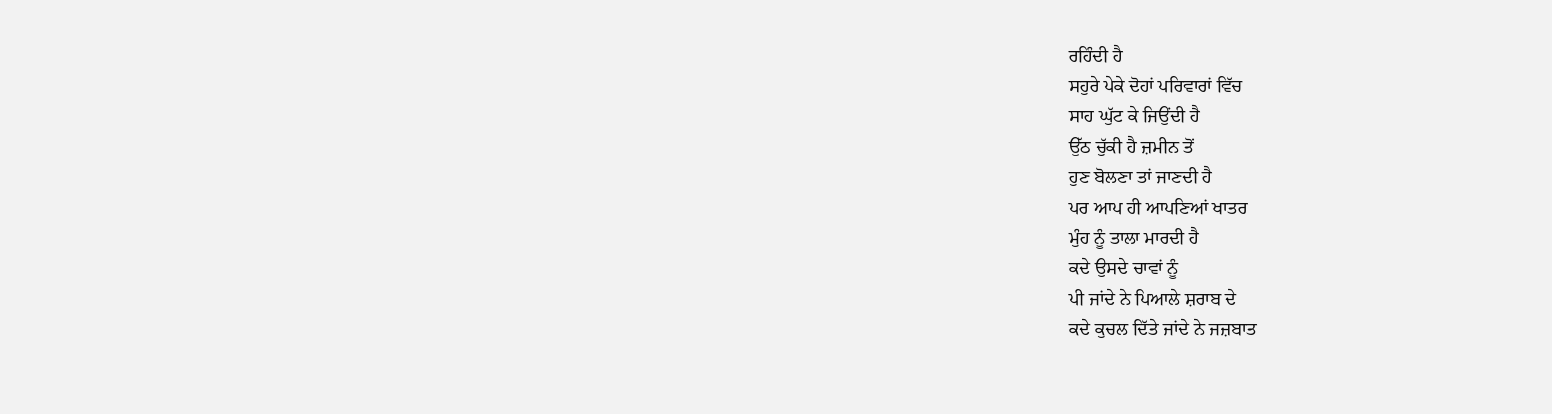ਰਹਿੰਦੀ ਹੈ
ਸਹੁਰੇ ਪੇਕੇ ਦੋਹਾਂ ਪਰਿਵਾਰਾਂ ਵਿੱਚ
ਸਾਹ ਘੁੱਟ ਕੇ ਜਿਉਂਦੀ ਹੈ
ਉੱਠ ਚੁੱਕੀ ਹੈ ਜ਼ਮੀਨ ਤੋਂ
ਹੁਣ ਬੋਲਣਾ ਤਾਂ ਜਾਣਦੀ ਹੈ
ਪਰ ਆਪ ਹੀ ਆਪਣਿਆਂ ਖਾਤਰ
ਮੁੰਹ ਨੂੰ ਤਾਲਾ ਮਾਰਦੀ ਹੈ
ਕਦੇ ਉਸਦੇ ਚਾਵਾਂ ਨੂੰ
ਪੀ ਜਾਂਦੇ ਨੇ ਪਿਆਲੇ ਸ਼ਰਾਬ ਦੇ
ਕਦੇ ਕੁਚਲ ਦਿੱਤੇ ਜਾਂਦੇ ਨੇ ਜਜ਼ਬਾਤ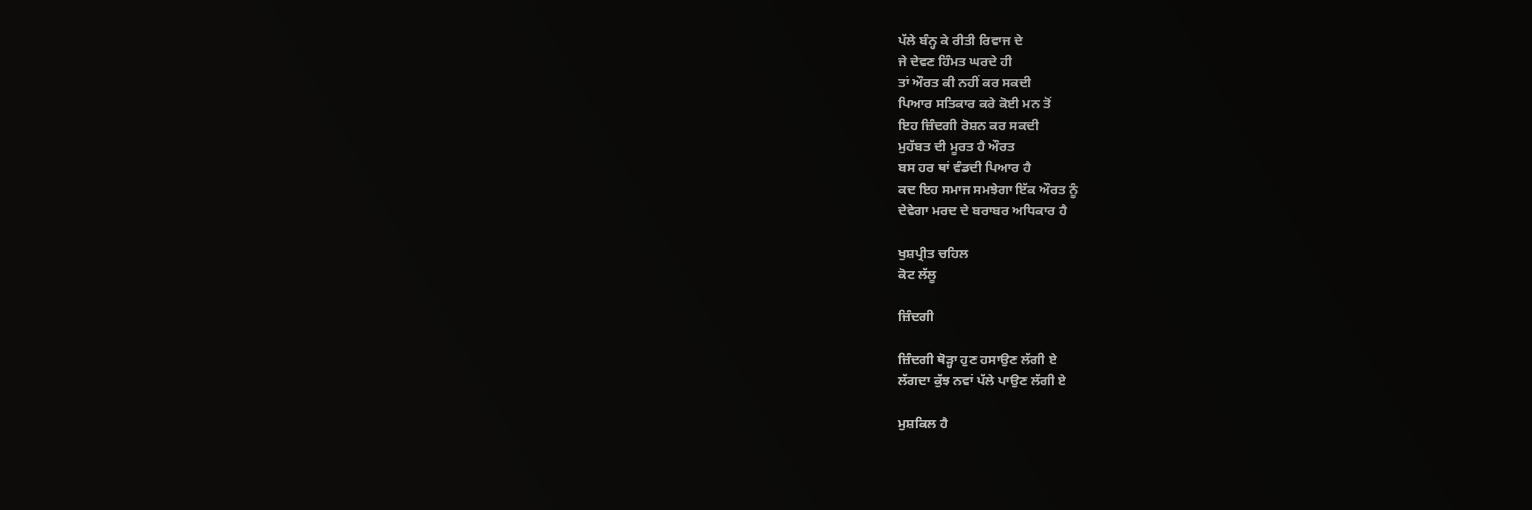ਪੱਲੇ ਬੰਨ੍ਹ ਕੇ ਰੀਤੀ ਰਿਵਾਜ ਦੇ
ਜੇ ਦੇਵਣ ਹਿੰਮਤ ਘਰਦੇ ਹੀ
ਤਾਂ ਔਰਤ ਕੀ ਨਹੀਂ ਕਰ ਸਕਦੀ
ਪਿਆਰ ਸਤਿਕਾਰ ਕਰੇ ਕੋਈ ਮਨ ਤੋਂ
ਇਹ ਜ਼ਿੰਦਗੀ ਰੋਸ਼ਨ ਕਰ ਸਕਦੀ
ਮੁਹੱਬਤ ਦੀ ਮੂਰਤ ਹੈ ਔਰਤ
ਬਸ ਹਰ ਥਾਂ ਵੰਡਦੀ ਪਿਆਰ ਹੈ
ਕਦ ਇਹ ਸਮਾਜ ਸਮਝੇਗਾ ਇੱਕ ਔਰਤ ਨੂੰ
ਦੇਵੇਗਾ ਮਰਦ ਦੇ ਬਰਾਬਰ ਅਧਿਕਾਰ ਹੈ

ਖੁਸ਼ਪ੍ਰੀਤ ਚਹਿਲ
ਕੋਟ ਲੱਲੂ

ਜ਼ਿੰਦਗੀ

ਜ਼ਿੰਦਗੀ ਥੋੜ੍ਹਾ ਹੁਣ ਹਸਾਉਣ ਲੱਗੀ ਏ
ਲੱਗਦਾ ਕੁੱਝ ਨਵਾਂ ਪੱਲੇ ਪਾਉਣ ਲੱਗੀ ਏ

ਮੁਸ਼ਕਿਲ ਹੈ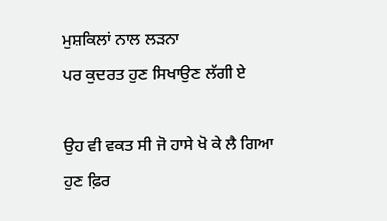ਮੁਸ਼ਕਿਲਾਂ ਨਾਲ ਲੜਨਾ
ਪਰ ਕੁਦਰਤ ਹੁਣ ਸਿਖਾਉਣ ਲੱਗੀ ਏ

ਉਹ ਵੀ ਵਕਤ ਸੀ ਜੋ ਹਾਸੇ ਖੋ ਕੇ ਲੈ ਗਿਆ
ਹੁਣ ਫ਼ਿਰ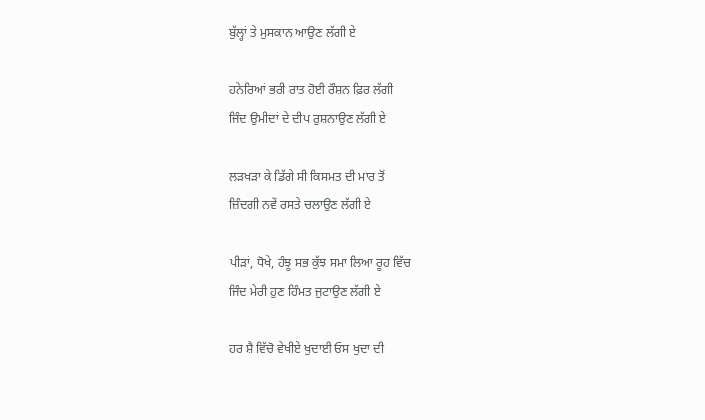ਬੁੱਲ੍ਹਾਂ ਤੇ ਮੁਸਕਾਨ ਆਉਣ ਲੱਗੀ ਏ

ਹਨੇਰਿਆਂ ਭਰੀ ਰਾਤ ਹੋਈ ਰੌਸ਼ਨ ਫ਼ਿਰ ਲੱਗੀ
ਜਿੰਦ ਉਮੀਦਾਂ ਦੇ ਦੀਪ ਰੁਸ਼ਨਾਉਣ ਲੱਗੀ ਏ

ਲੜਖੜਾ ਕੇ ਡਿੱਗੇ ਸੀ ਕਿਸਮਤ ਦੀ ਮਾਰ ਤੋਂ
ਜ਼ਿੰਦਗੀ ਨਵੇਂ ਰਸਤੇ ਚਲਾਉਣ ਲੱਗੀ ਏ

ਪੀੜਾਂ, ਧੋਖੇ, ਹੰਝੂ ਸਭ ਕੁੱਝ ਸਮਾ ਲਿਆ ਰੂਹ ਵਿੱਚ
ਜਿੰਦ ਮੇਰੀ ਹੁਣ ਹਿੰਮਤ ਜੁਟਾਉਣ ਲੱਗੀ ਏ

ਹਰ ਸ਼ੈ ਵਿੱਚੋ ਵੇਖੀਏ ਖੁਦਾਈ ਓਸ ਖੁਦਾ ਦੀ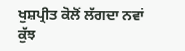ਖੁਸ਼ਪ੍ਰੀਤ ਕੋਲੋਂ ਲੱਗਦਾ ਨਵਾਂ ਕੁੱਝ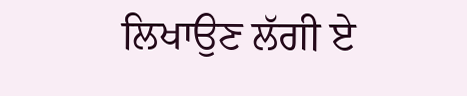ਲਿਖਾਉਣ ਲੱਗੀ ਏ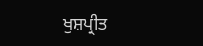ਖੁਸ਼ਪ੍ਰੀਤ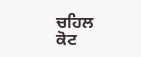ਚਹਿਲ
ਕੋਟ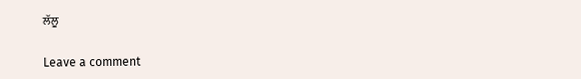ਲੱਲੂ

Leave a comment